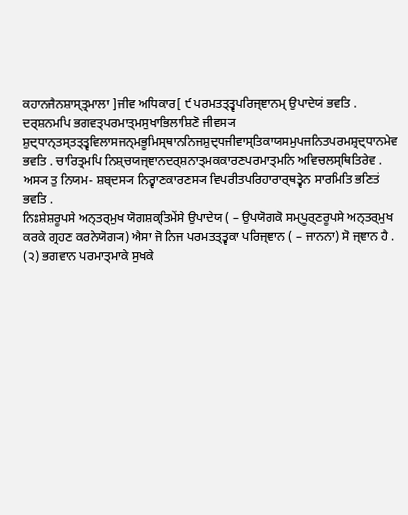ਕਹਾਨਜੈਨਸ਼ਾਸ੍ਤ੍ਰਮਾਲਾ ]ਜੀਵ ਅਧਿਕਾਰ[ ੯ ਪਰਮਤਤ੍ਤ੍ਵਪਰਿਜ੍ਞਾਨਮ੍ ਉਪਾਦੇਯਂ ਭਵਤਿ . ਦਰ੍ਸ਼ਨਮਪਿ ਭਗਵਤ੍ਪਰਮਾਤ੍ਮਸੁਖਾਭਿਲਾਸ਼ਿਣੋ ਜੀਵਸ੍ਯ ਸ਼ੁਦ੍ਧਾਨ੍ਤਸ੍ਤਤ੍ਤ੍ਵਵਿਲਾਸਜਨ੍ਮਭੂਮਿਸ੍ਥਾਨਨਿਜਸ਼ੁਦ੍ਧਜੀਵਾਸ੍ਤਿਕਾਯਸਮੁਪਜਨਿਤਪਰਮਸ਼੍ਰਦ੍ਧਾਨਮੇਵ ਭਵਤਿ . ਚਾਰਿਤ੍ਰਮਪਿ ਨਿਸ਼੍ਚਯਜ੍ਞਾਨਦਰ੍ਸ਼ਨਾਤ੍ਮਕਕਾਰਣਪਰਮਾਤ੍ਮਨਿ ਅਵਿਚਲਸ੍ਥਿਤਿਰੇਵ . ਅਸ੍ਯ ਤੁ ਨਿਯਮ- ਸ਼ਬ੍ਦਸ੍ਯ ਨਿਰ੍ਵਾਣਕਾਰਣਸ੍ਯ ਵਿਪਰੀਤਪਰਿਹਾਰਾਰ੍ਥਤ੍ਵੇਨ ਸਾਰਮਿਤਿ ਭਣਿਤਂ ਭਵਤਿ .
ਨਿਃਸ਼ੇਸ਼ਰੂਪਸੇ ਅਨ੍ਤਰ੍ਮੁਖ ਯੋਗਸ਼ਕ੍ਤਿਮੇਂਸੇ ਉਪਾਦੇਯ ( – ਉਪਯੋਗਕੋ ਸਮ੍ਪੂਰ੍ਣਰੂਪਸੇ ਅਨ੍ਤਰ੍ਮੁਖ ਕਰਕੇ ਗ੍ਰਹਣ ਕਰਨੇਯੋਗ੍ਯ) ਐਸਾ ਜੋ ਨਿਜ ਪਰਮਤਤ੍ਤ੍ਵਕਾ ਪਰਿਜ੍ਞਾਨ ( – ਜਾਨਨਾ) ਸੋ ਜ੍ਞਾਨ ਹੈ . (੨) ਭਗਵਾਨ ਪਰਮਾਤ੍ਮਾਕੇ ਸੁਖਕੇ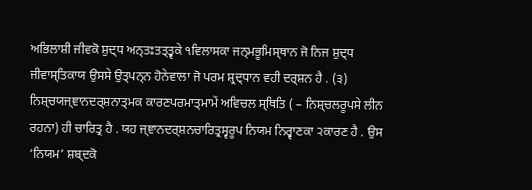ਅਭਿਲਾਸ਼ੀ ਜੀਵਕੋ ਸ਼ੁਦ੍ਧ ਅਨ੍ਤਃਤਤ੍ਤ੍ਵਕੇ ੧ਵਿਲਾਸਕਾ ਜਨ੍ਮਭੂਮਿਸ੍ਥਾਨ ਜੋ ਨਿਜ ਸ਼ੁਦ੍ਧ ਜੀਵਾਸ੍ਤਿਕਾਯ ਉਸਸੇ ਉਤ੍ਪਨ੍ਨ ਹੋਨੇਵਾਲਾ ਜੋ ਪਰਮ ਸ਼੍ਰਦ੍ਧਾਨ ਵਹੀ ਦਰ੍ਸ਼ਨ ਹੈ . (੩) ਨਿਸ਼੍ਚਯਜ੍ਞਾਨਦਰ੍ਸ਼ਨਾਤ੍ਮਕ ਕਾਰਣਪਰਮਾਤ੍ਮਾਮੇਂ ਅਵਿਚਲ ਸ੍ਥਿਤਿ ( – ਨਿਸ਼੍ਚਲਰੂਪਸੇ ਲੀਨ ਰਹਨਾ) ਹੀ ਚਾਰਿਤ੍ਰ ਹੈ . ਯਹ ਜ੍ਞਾਨਦਰ੍ਸ਼ਨਚਾਰਿਤ੍ਰਸ੍ਵਰੂਪ ਨਿਯਮ ਨਿਰ੍ਵਾਣਕਾ ੨ਕਾਰਣ ਹੈ . ਉਸ ‘ਨਿਯਮ’ ਸ਼ਬ੍ਦਕੋ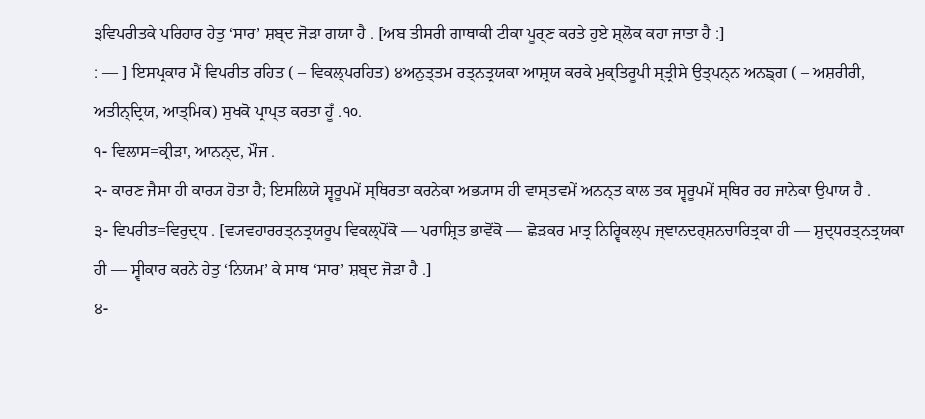੩ਵਿਪਰੀਤਕੇ ਪਰਿਹਾਰ ਹੇਤੁ ‘ਸਾਰ’ ਸ਼ਬ੍ਦ ਜੋੜਾ ਗਯਾ ਹੈ . [ਅਬ ਤੀਸਰੀ ਗਾਥਾਕੀ ਟੀਕਾ ਪੂਰ੍ਣ ਕਰਤੇ ਹੁਏ ਸ਼੍ਲੋਕ ਕਹਾ ਜਾਤਾ ਹੈ :]
: — ] ਇਸਪ੍ਰਕਾਰ ਮੈਂ ਵਿਪਰੀਤ ਰਹਿਤ ( – ਵਿਕਲ੍ਪਰਹਿਤ) ੪ਅਨੁਤ੍ਤਮ ਰਤ੍ਨਤ੍ਰਯਕਾ ਆਸ਼੍ਰਯ ਕਰਕੇ ਮੁਕ੍ਤਿਰੂਪੀ ਸ੍ਤ੍ਰੀਸੇ ਉਤ੍ਪਨ੍ਨ ਅਨਙ੍ਗ ( – ਅਸ਼ਰੀਰੀ, ਅਤੀਨ੍ਦ੍ਰਿਯ, ਆਤ੍ਮਿਕ) ਸੁਖਕੋ ਪ੍ਰਾਪ੍ਤ ਕਰਤਾ ਹੂਁ .੧੦.
੧- ਵਿਲਾਸ=ਕ੍ਰੀੜਾ, ਆਨਨ੍ਦ, ਮੌਜ .
੨- ਕਾਰਣ ਜੈਸਾ ਹੀ ਕਾਰ੍ਯ ਹੋਤਾ ਹੈ; ਇਸਲਿਯੇ ਸ੍ਵਰੂਪਮੇਂ ਸ੍ਥਿਰਤਾ ਕਰਨੇਕਾ ਅਭ੍ਯਾਸ ਹੀ ਵਾਸ੍ਤਵਮੇਂ ਅਨਨ੍ਤ ਕਾਲ ਤਕ ਸ੍ਵਰੂਪਮੇਂ ਸ੍ਥਿਰ ਰਹ ਜਾਨੇਕਾ ਉਪਾਯ ਹੈ .
੩- ਵਿਪਰੀਤ=ਵਿਰੁਦ੍ਧ . [ਵ੍ਯਵਹਾਰਰਤ੍ਨਤ੍ਰਯਰੂਪ ਵਿਕਲ੍ਪੋਂਕੋ — ਪਰਾਸ਼੍ਰਿਤ ਭਾਵੋਂਕੋ — ਛੋੜਕਰ ਮਾਤ੍ਰ ਨਿਰ੍ਵਿਕਲ੍ਪ ਜ੍ਞਾਨਦਰ੍ਸ਼ਨਚਾਰਿਤ੍ਰਕਾ ਹੀ — ਸ਼ੁਦ੍ਧਰਤ੍ਨਤ੍ਰਯਕਾ ਹੀ — ਸ੍ਵੀਕਾਰ ਕਰਨੇ ਹੇਤੁ ‘ਨਿਯਮ’ ਕੇ ਸਾਥ ‘ਸਾਰ’ ਸ਼ਬ੍ਦ ਜੋੜਾ ਹੈ .]
੪-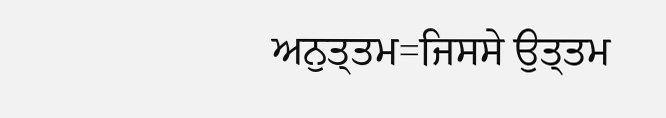ਅਨੁਤ੍ਤਮ=ਜਿਸਸੇ ਉਤ੍ਤਮ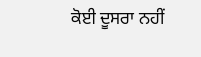ਕੋਈ ਦੂਸਰਾ ਨਹੀਂ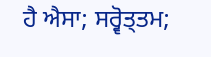ਹੈ ਐਸਾ; ਸਰ੍ਵੋਤ੍ਤਮ;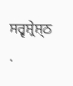ਸਰ੍ਵਸ਼੍ਰੇਸ਼੍ਠ .